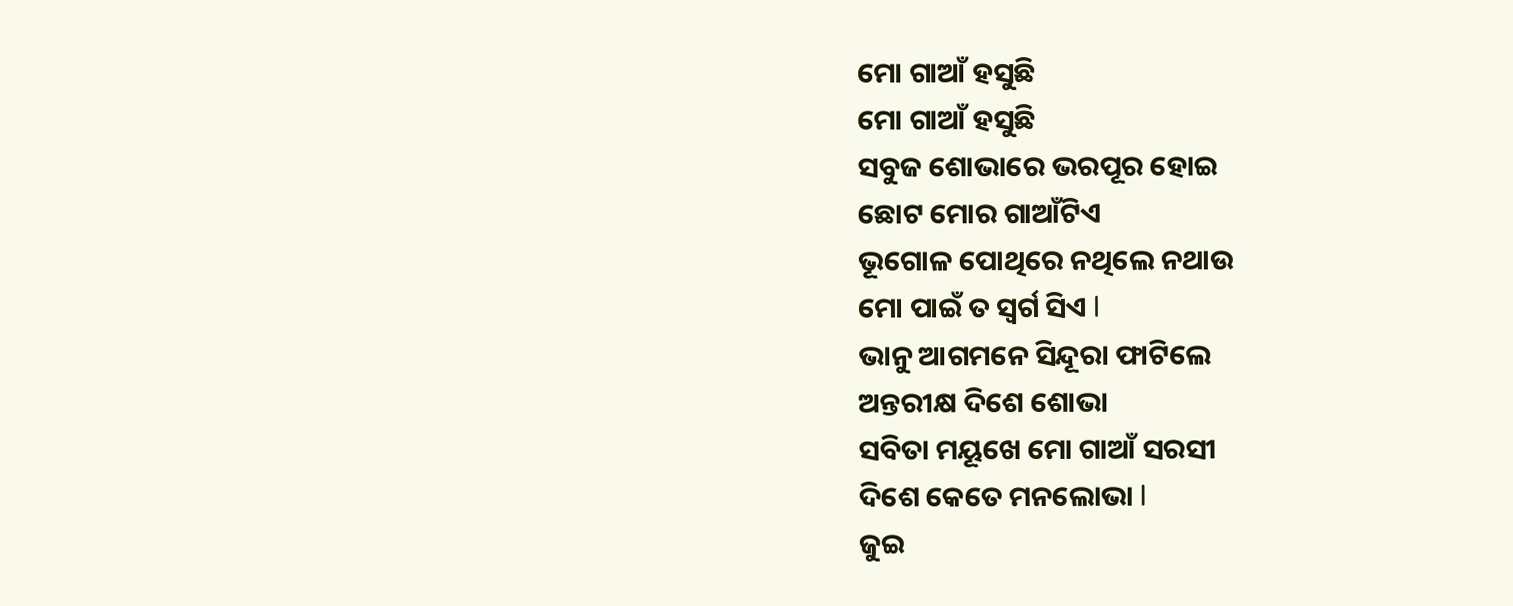ମୋ ଗାଆଁ ହସୁଛି
ମୋ ଗାଆଁ ହସୁଛି
ସବୁଜ ଶୋଭାରେ ଭରପୂର ହୋଇ
ଛୋଟ ମୋର ଗାଆଁଟିଏ
ଭୂଗୋଳ ପୋଥିରେ ନଥିଲେ ନଥାଉ
ମୋ ପାଇଁ ତ ସ୍ୱର୍ଗ ସିଏ l
ଭାନୁ ଆଗମନେ ସିନ୍ଦୂରା ଫାଟିଲେ
ଅନ୍ତରୀକ୍ଷ ଦିଶେ ଶୋଭା
ସବିତା ମୟୂଖେ ମୋ ଗାଆଁ ସରସୀ
ଦିଶେ କେତେ ମନଲୋଭା l
ଜୁଇ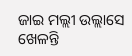ଜାଇ ମଲ୍ଲୀ ଉଲ୍ଲାସେ ଖେଳନ୍ତି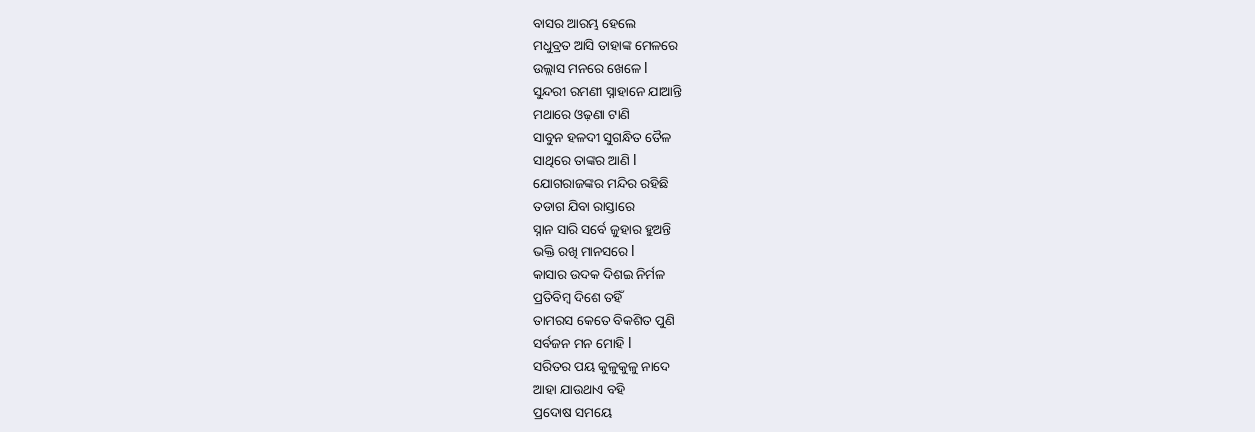ବାସର ଆରମ୍ଭ ହେଲେ
ମଧୁବ୍ରତ ଆସି ତାହାଙ୍କ ମେଳରେ
ଉଲ୍ଲାସ ମନରେ ଖେଳେ l
ସୁନ୍ଦରୀ ରମଣୀ ସ୍ନାହାନେ ଯାଆନ୍ତି
ମଥାରେ ଓଢ଼ଣା ଟାଣି
ସାବୁନ ହଳଦୀ ସୁଗନ୍ଧିତ ତୈଳ
ସାଥିରେ ତାଙ୍କର ଆଣି l
ଯୋଗରାଜଙ୍କର ମନ୍ଦିର ରହିଛି
ତଡାଗ ଯିବା ରାସ୍ତାରେ
ସ୍ନାନ ସାରି ସର୍ବେ ଜୁହାର ହୁଅନ୍ତି
ଭକ୍ତି ରଖି ମାନସରେ l
କାସାର ଉଦକ ଦିଶଇ ନିର୍ମଳ
ପ୍ରତିବିମ୍ବ ଦିଶେ ତହିଁ
ତାମରସ କେତେ ବିକଶିତ ପୁଣି
ସର୍ବଜନ ମନ ମୋହି l
ସରିତର ପୟ କୁଳୁକୁଳୁ ନାଦେ
ଆହା ଯାଉଥାଏ ବହି
ପ୍ରଦୋଷ ସମୟେ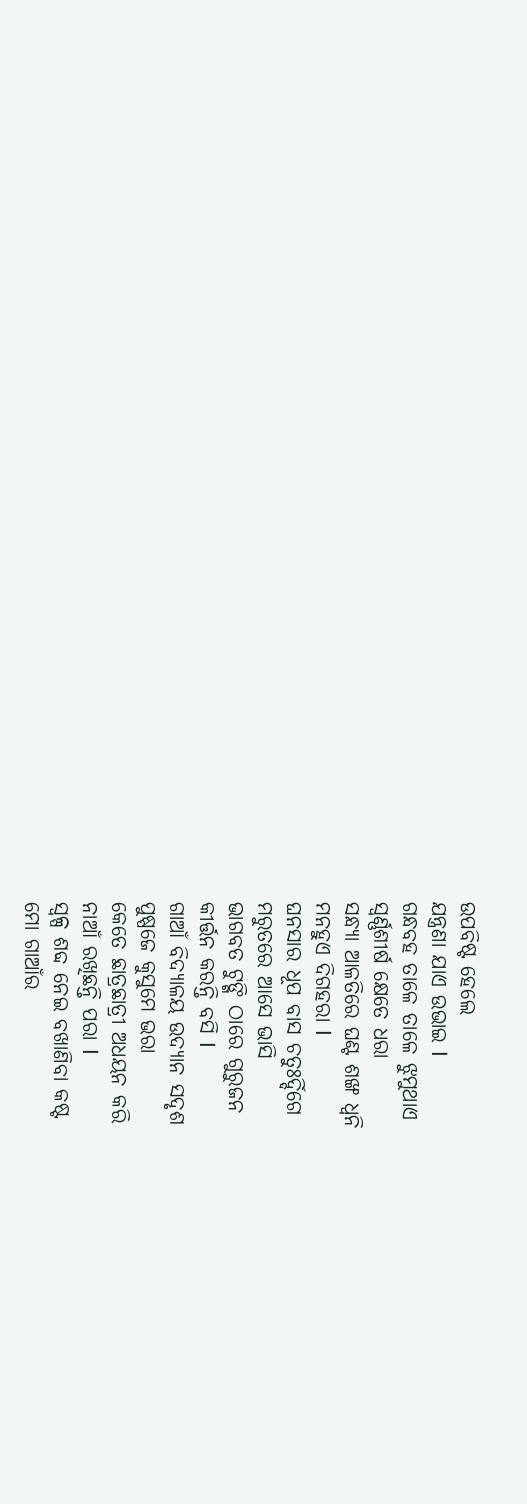ଉପବିଷ୍ଟ ହେଲେ
ଯନ୍ତ୍ରଣା ଯାଏ ଉଭାଇ l
ଗନ୍ଧବହ ତାଳେ ତାଳେ ଝୁମୁଥାଏ
ସ୍ୱର୍ଣ୍ଣଶୀର୍ଷ କ୍ଷେତେ ଧରା
ସନ୍ଧ୍ୟା ଆଳତିରେ ଘଣ୍ଟ ଶଙ୍ଖ ଧ୍ୱନି
ମନହୁଏ ଦିଗହରା l
ଘନସାର ଧୂପ ବାସ ଚତୁଃର୍ଦ୍ଦିଗେ
ମରୁତରେ ଆସେ ଭାସି
ଭାଗବତ ଟୁଙ୍ଗି ଠାରେ ଗୁରୁଜନ
କୀର୍ତ୍ତନ କରନ୍ତି ବସି l
ଗାଆଁ ବିଦ୍ୟାଳୟ ଉଦ୍ୟାନ ସଦୃଶ
ପୁଷ୍ପଜେ କୁସୁମେ ଭରା
କେତେ ଛାତ୍ରଛାତ୍ରୀ ଅଧୟନ କରି
ନାଆଁ ରଖିଛନ୍ତି ପରା l
ସ୍ୱଳ୍ପ ଶବ୍ଦ ନେଇ ବଖାଣିବା କଷ୍ଟ
ମୋ ଗାଆଁର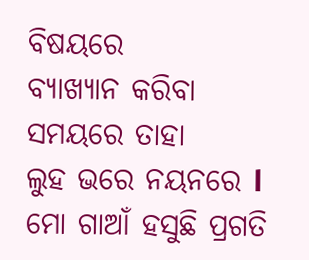ବିଷୟରେ
ବ୍ୟାଖ୍ୟାନ କରିବା ସମୟରେ ତାହା
ଲୁହ ଭରେ ନୟନରେ l
ମୋ ଗାଆଁ ହସୁଛି ପ୍ରଗତି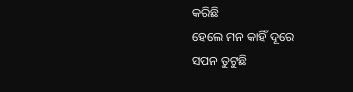କରିଛି
ହେଲେ ମନ କାହିଁ ଦୂରେ
ସପନ ତୁଟୁଛି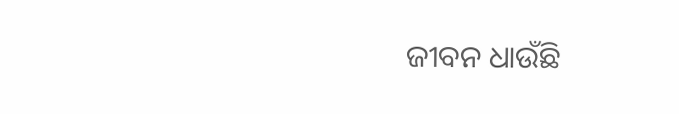ଜୀବନ ଧାଉଁଛି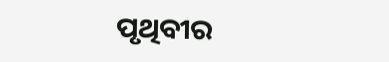ପୃଥିବୀର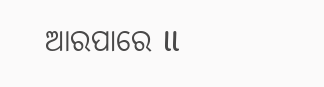ଆରପାରେ ll